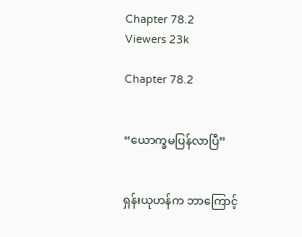Chapter 78.2
Viewers 23k

Chapter 78.2


“ယောက္ခမပြန်လာပြီ”


ရှန်းယုဟန်က ဘာကြောင့်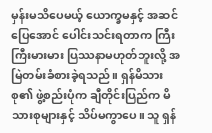မှန်းမသိပေမယ့် ယောက္ခမနှင့် အဆင်ပြေအောင် ပေါင်းသင်းရတာက ကြီးကြီးမားမား ပြဿနာမဟုတ်ဘူးလို့ အမြဲတမ်းခံစားခဲ့ရသည်။ ရှန်မိသားစု၏ ဖွဲ့စည်းပုံက ချီတိုင်းပြည်က မိသားစုများနှင့် သိပ်မကွာပေ။ သူ ရှန်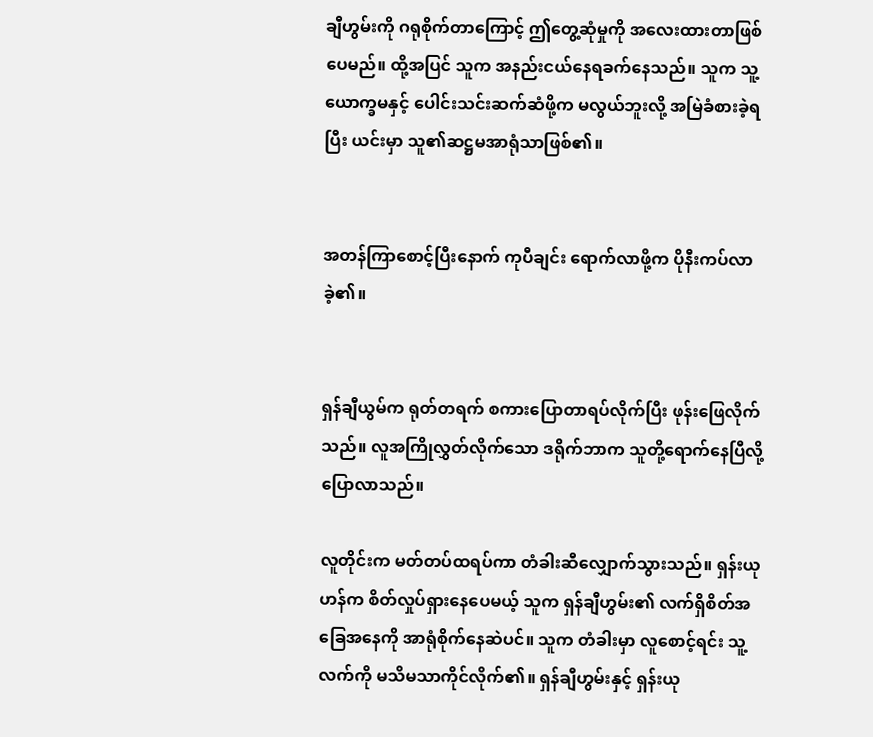ချီဟွမ်းကို ဂရုစိုက်တာကြောင့် ဤတွေ့ဆုံမှုကို အလေးထားတာဖြစ်ပေမည်။ ထို့အပြင် သူက အနည်းငယ်နေရခက်နေသည်။ သူက သူ့ယောက္ခမနှင့် ပေါင်းသင်းဆက်ဆံဖို့က မလွယ်ဘူးလို့ အမြဲခံစားခဲ့ရပြီး ယင်းမှာ သူ၏ဆဋ္ဌမအာရုံသာဖြစ်၏။


အတန်ကြာစောင့်ပြီးနောက် ကုပီချင်း ရောက်လာဖို့က ပိုနီးကပ်လာခဲ့၏။


ရှန်ချီယွမ်က ရုတ်တရက် စကားပြောတာရပ်လိုက်ပြီး ဖုန်းဖြေလိုက်သည်။ လူအကြိုလွှတ်လိုက်သော ဒရိုက်ဘာက သူတို့ရောက်နေပြီလို့ ပြောလာသည်။

လူတိုင်းက မတ်တပ်ထရပ်ကာ တံခါးဆီလျှောက်သွားသည်။ ရှန်းယုဟန်က စိတ်လှုပ်ရှားနေပေမယ့် သူက ရှန်ချီဟွမ်း၏ လက်ရှိစိတ်အခြေအနေကို အာရုံစိုက်နေဆဲပင်။ သူက တံခါးမှာ လူစောင့်ရင်း သူ့လက်ကို မသိမသာကိုင်လိုက်၏။ ရှန်ချီဟွမ်းနှင့် ရှန်းယု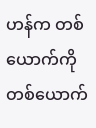ဟန်က တစ်ယောက်ကိုတစ်ယောက်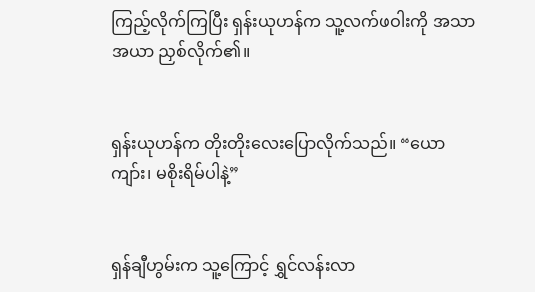ကြည့်လိုက်ကြပြီး ရှန်းယုဟန်က သူ့လက်ဖဝါးကို အသာအယာ ညှစ်လိုက်၏။


ရှန်းယုဟန်က တိုးတိုးလေးပြောလိုက်သည်။ “ယောကျာ်း၊ မစိုးရိမ်ပါနဲ့”


ရှန်ချီဟွမ်းက သူ့ကြောင့် ရွှင်လန်းလာ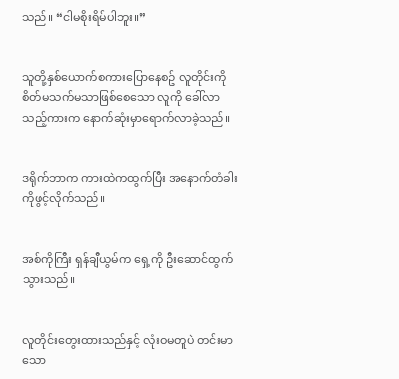သည်။ “ငါမစိုးရိမ်ပါဘူး။”


သူတို့နှစ်ယောက်စကားပြောနေစဥ် လူတိုင်းကို စိတ်မသက်မသာဖြစ်စေသော လူကို ခေါ်လာသည့်ကားက နောက်ဆုံးမှာရောက်လာခဲ့သည်။


ဒရိုက်ဘာက ကားထဲကထွက်ပြီး အနောက်တံခါးကိုဖွင့်လိုက်သည်။


အစ်ကိုကြီး ရှန်ချီယွမ်က ရှေ့ကို ဦးဆောင်ထွက်သွားသည်။


လူတိုင်းတွေးထားသည်နှင့် လုံးဝမတူပဲ တင်းမာသော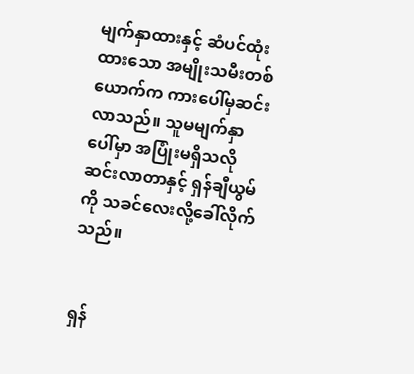မျက်နှာထားနှင့် ဆံပင်ထုံးထားသော အမျိုးသမီးတစ်ယောက်က ကားပေါ်မှဆင်းလာသည်။ သူမမျက်နှာပေါ်မှာ အပြုံးမရှိသလို ဆင်းလာတာနှင့် ရှန်ချီယွမ်ကို သခင်လေးလို့ခေါ်လိုက်သည်။


ရှန်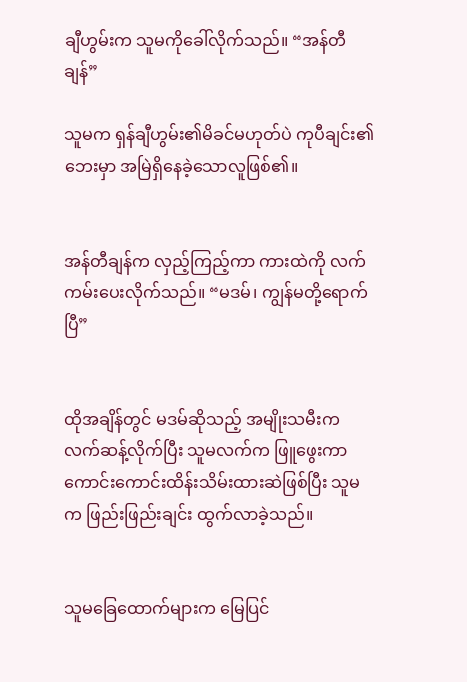ချီဟွမ်းက သူမကိုခေါ်လိုက်သည်။ “အန်တီချန်”

သူမက ရှန်ချီဟွမ်း၏မိခင်မဟုတ်ပဲ ကုပီချင်း၏ဘေးမှာ အမြဲရှိနေခဲ့သောလူဖြစ်၏။


အန်တီချန်က လှည့်ကြည့်ကာ ကားထဲကို လက်ကမ်းပေးလိုက်သည်။ “မဒမ်၊ ကျွန်မတို့ရောက်ပြီ”


ထိုအချိန်တွင် မဒမ်ဆိုသည့် အမျိုးသမီးက လက်ဆန့်လိုက်ပြီး သူမလက်က ဖြူဖွေးကာ ကောင်းကောင်းထိန်းသိမ်းထားဆဲဖြစ်ပြီး သူမက ဖြည်းဖြည်းချင်း ထွက်လာခဲ့သည်။


သူမခြေထောက်များက မြေပြင်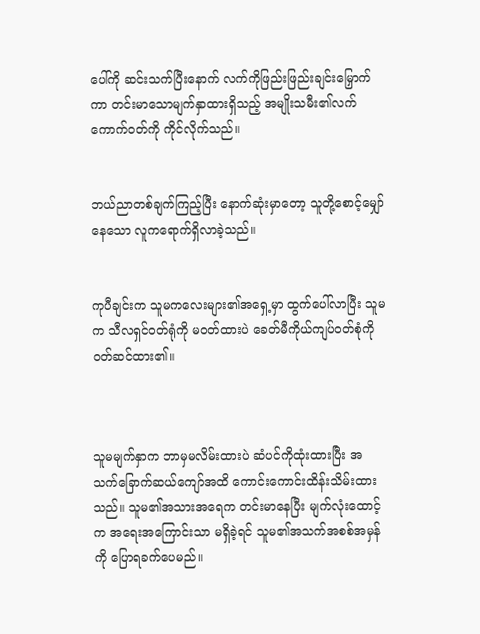ပေါ်ကို ဆင်းသက်ပြီးနောက် လက်ကိုဖြည်းဖြည်းချင်းမြှောက်ကာ တင်းမာသောမျက်နှာထားရှိသည့် အမျိုးသမီး၏လက်ကောက်ဝတ်ကို ကိုင်လိုက်သည်။


ဘယ်ညာတစ်ချက်ကြည့်ပြီး နောက်ဆုံးမှာတော့ သူတို့စောင့်မျှော်နေသော လူကရောက်ရှိလာခဲ့သည်။


ကုပီချင်းက သူမကလေးများ၏အရှေ့မှာ ထွက်ပေါ်လာပြီး သူမက သီလရှင်ဝတ်ရုံကို မဝတ်ထားပဲ ခေတ်မီကိုယ်ကျပ်ဝတ်စုံကို ဝတ်ဆင်ထား၏။



သူမမျက်နှာက ဘာမှမလိမ်းထားပဲ ဆံပင်ကိုထုံးထားပြီး အသက်ခြောက်ဆယ်ကျော်အထိ ကောင်းကောင်းထိန်းသိမ်းထားသည်။ သူမ၏အသားအရေက တင်းမာနေပြီး မျက်လုံးထောင့်က အရေးအကြောင်းသာ မရှိခဲ့ရင် သူမ၏အသက်အစစ်အမှန်ကို ပြောရခက်ပေမည်။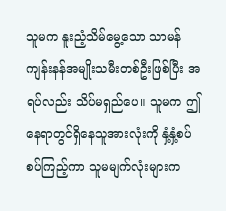သူမက နူးညံ့သိမ်မွေ့သော သာမန် ကျန်းနန်အမျိုးသမီးတစ်ဦးဖြစ်ပြီး အရပ်လည်း သိပ်မရှည်ပေ။ သူမက ဤနေရာတွင်ရှိနေသူအားလုံးကို နှံ့နှံ့စပ်စပ်ကြည့်ကာ သူမမျက်လုံးများက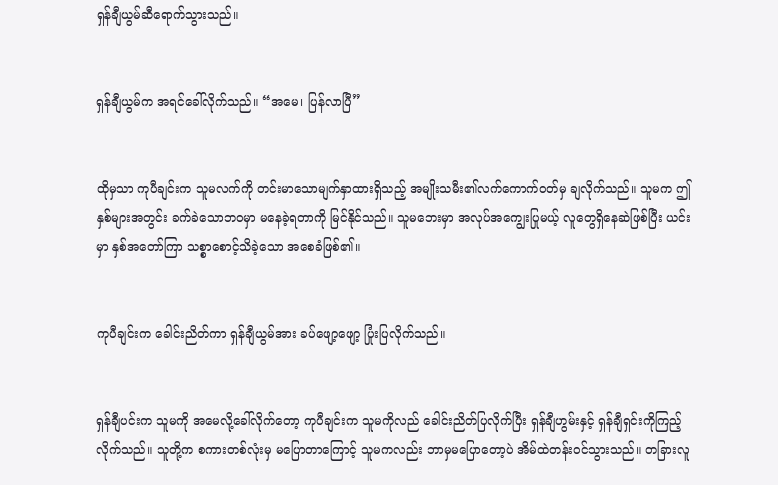ရှန်ချီယွမ်ဆီရောက်သွားသည်။


ရှန်ချီယွမ်က အရင်ခေါ်လိုက်သည်။ “အမေ၊ ပြန်လာပြီ”


ထိုမှသာ ကုပီချင်းက သူမလက်ကို တင်းမာသောမျက်နှာထားရှိသည့် အမျိုးသမီး၏လက်ကောက်ဝတ်မှ ချလိုက်သည်။ သူမက ဤနှစ်များအတွင်း ခက်ခဲသောဘဝမှာ မနေခဲ့ရတာကို မြင်နိုင်သည်။ သူမဘေးမှာ အလုပ်အကျွေးပြုမယ့် လူတွေရှိနေဆဲဖြစ်ပြီး ယင်းမှာ နှစ်အတော်ကြာ သစ္စာစောင့်သိခဲ့သော အစေခံဖြစ်၏။


ကုပီချင်းက ခေါင်းညိတ်ကာ ရှန်ချီယွမ်အား ခပ်ဖျော့ဖျော့ ပြုံးပြလိုက်သည်။


ရှန်ချီပင်းက သူမကို အမေလို့ခေါ်လိုက်တော့ ကုပီချင်းက သူမကိုလည် ခေါင်းညိတ်ပြလိုက်ပြီး ရှန်ချီဟွမ်းနှင့် ရှန်ချီရှင်းကိုကြည့်လိုက်သည်။ သူတို့က စကားတစ်လုံးမှ မပြောတာကြောင့် သူမကလည်း ဘာမှမပြောတော့ပဲ အိမ်ထဲတန်းဝင်သွားသည်။ တခြားလူ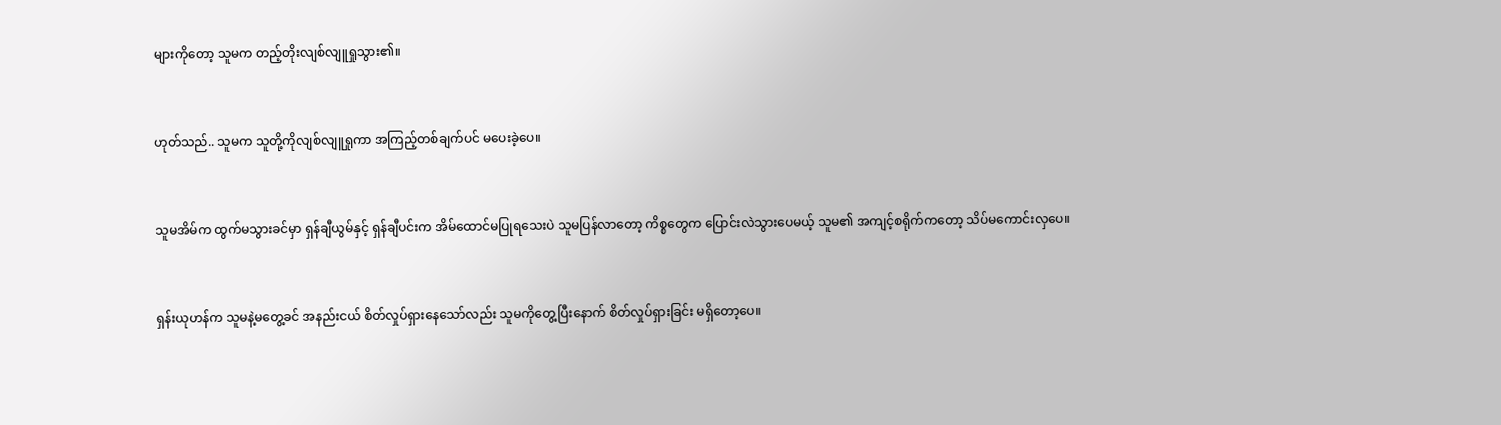များကိုတော့ သူမက တည့်တိုးလျစ်လျူရှုသွား၏။


ဟုတ်သည်.. သူမက သူတို့ကိုလျစ်လျူရှုကာ အကြည့်တစ်ချက်ပင် မပေးခဲ့ပေ။


သူမအိမ်က ထွက်မသွားခင်မှာ ရှန်ချီယွမ်နှင့် ရှန်ချီပင်းက အိမ်ထောင်မပြုရသေးပဲ သူမပြန်လာတော့ ကိစ္စတွေက ပြောင်းလဲသွားပေမယ့် သူမ၏ အကျင့်စရိုက်ကတော့ သိပ်မကောင်းလှပေ။


ရှန်းယုဟန်က သူမနဲ့မတွေ့ခင် အနည်းငယ် စိတ်လှုပ်ရှားနေသော်လည်း သူမကိုတွေ့ပြီးနောက် စိတ်လှုပ်ရှားခြင်း မရှိတော့ပေ။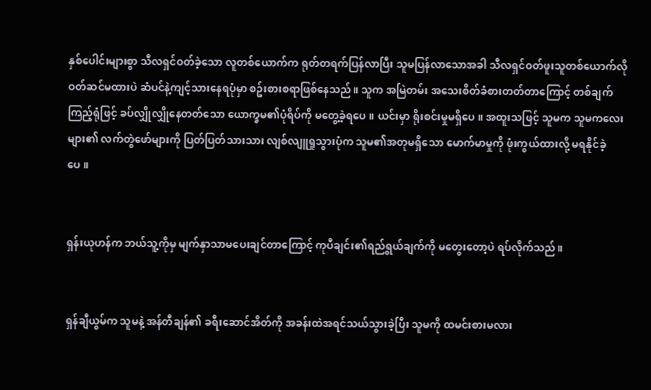နှစ်ပေါင်းများစွာ သီလရှင်ဝတ်ခဲ့သော လူတစ်ယောက်က ရုတ်တရက်ပြန်လာပြီး သူမပြန်လာသောအခါ သီလရှင်ဝတ်ဖူးသူတစ်ယောက်လို ဝတ်ဆင်မထားပဲ ဆံပင်နဲ့ကျင့်သားနေရပုံမှာ စဥ်းစားစရာဖြစ်နေသည်။ သူက အမြဲတမ်း အသေးစိတ်ခံစားတတ်တာကြောင့် တစ်ချက်ကြည့်ရုံဖြင့် ခပ်လျှိုလျှိုနေတတ်သော ယောက္ခမ၏ပုံရိပ်ကို မတွေ့ခဲ့ရပေ။ ယင်းမှာ ရိုးစင်းမှုမရှိပေ။ အထူးသဖြင့် သူမက သူမကလေးများ၏ လက်တွဲဖော်များကို ပြတ်ပြတ်သားသား လျစ်လျူရှုသွားပုံက သူမ၏အတုမရှိသော မောက်မာမှုကို ဖုံးကွယ်ထားလို့ မရနိုင်ခဲ့ပေ။


ရှန်းယုဟန်က ဘယ်သူ့ကိုမှ မျက်နှာသာမပေးချင်တာကြောင့် ကုပီချင်း၏ရည်ရွယ်ချက်ကို မတွေးတော့ပဲ ရပ်လိုက်သည်။


ရှန်ချီယွမ်က သူမနဲ့ အန်တီချန်၏ ခရီးဆောင်အိတ်ကို အခန်းထဲအရင်သယ်သွားခဲ့ပြီး သူမကို ထမင်းစားမလား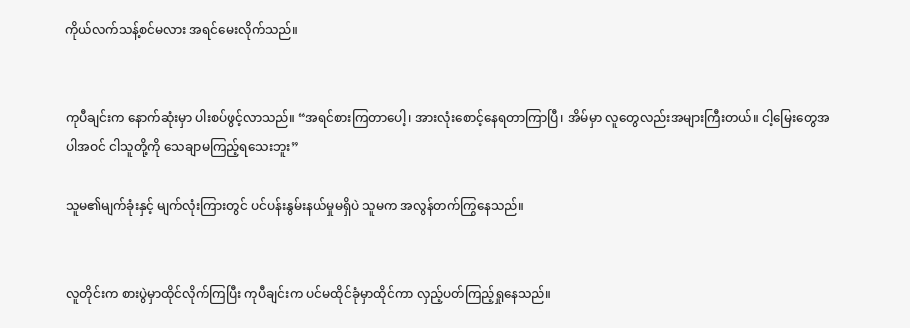ကိုယ်လက်သန့်စင်မလား အရင်မေးလိုက်သည်။


ကုပီချင်းက နောက်ဆုံးမှာ ပါးစပ်ဖွင့်လာသည်။ “အရင်စားကြတာပေါ့၊ အားလုံးစောင့်နေရတာကြာပြီ၊ အိမ်မှာ လူတွေလည်းအများကြီးတယ်။ ငါ့မြေးတွေအပါအဝင် ငါသူတို့ကို သေချာမကြည့်ရသေးဘူး”

သူမ၏မျက်ခုံးနှင့် မျက်လုံးကြားတွင် ပင်ပန်းနွမ်းနယ်မှုမရှိပဲ သူမက အလွန်တက်ကြွနေသည်။


လူတိုင်းက စားပွဲမှာထိုင်လိုက်ကြပြီး ကုပီချင်းက ပင်မထိုင်ခုံမှာထိုင်ကာ လှည့်ပတ်ကြည့်ရှုနေသည်။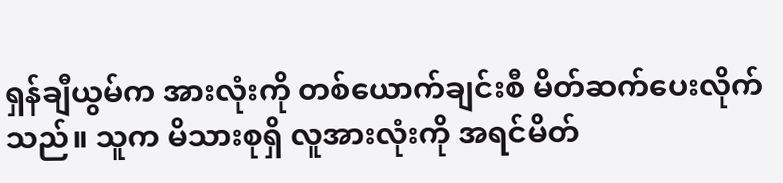ရှန်ချီယွမ်က အားလုံးကို တစ်ယောက်ချင်းစီ မိတ်ဆက်ပေးလိုက်သည်။ သူက မိသားစုရှိ လူအားလုံးကို အရင်မိတ်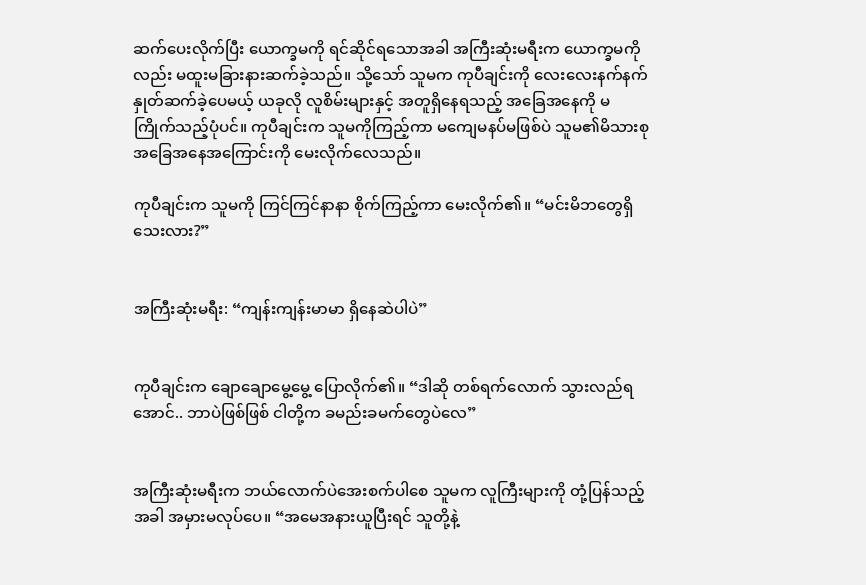ဆက်ပေးလိုက်ပြီး ယောက္ခမကို ရင်ဆိုင်ရသောအခါ အကြီးဆုံးမရီးက ယောက္ခမကိုလည်း မထူးမခြားနားဆက်ခဲ့သည်။ သို့သော် သူမက ကုပီချင်းကို လေးလေးနက်နက် နှုတ်ဆက်ခဲ့ပေမယ့် ယခုလို လူစိမ်းများနှင့် အတူရှိနေရသည့် အခြေအနေကို မကြိုက်သည့်ပုံပင်။ ကုပီချင်းက သူမကိုကြည့်ကာ မကျေမနပ်မဖြစ်ပဲ သူမ၏မိသားစု အခြေအနေအကြောင်းကို မေးလိုက်လေသည်။

ကုပီချင်းက သူမကို ကြင်ကြင်နာနာ စိုက်ကြည့်ကာ မေးလိုက်၏။ “မင်းမိဘတွေရှိသေးလား?”


အကြီးဆုံးမရီး: “ကျန်းကျန်းမာမာ ရှိနေဆဲပါပဲ”


ကုပီချင်းက ချောချောမွေ့မွေ့ ပြောလိုက်၏။ “ဒါဆို တစ်ရက်လောက် သွားလည်ရအောင်.. ဘာပဲဖြစ်ဖြစ် ငါတို့က ခမည်းခမက်တွေပဲလေ”


အကြီးဆုံးမရီးက ဘယ်လောက်ပဲအေးစက်ပါစေ သူမက လူကြီးများကို တုံ့ပြန်သည့်အခါ အမှားမလုပ်ပေ။ “အမေအနားယူပြီးရင် သူတို့နဲ့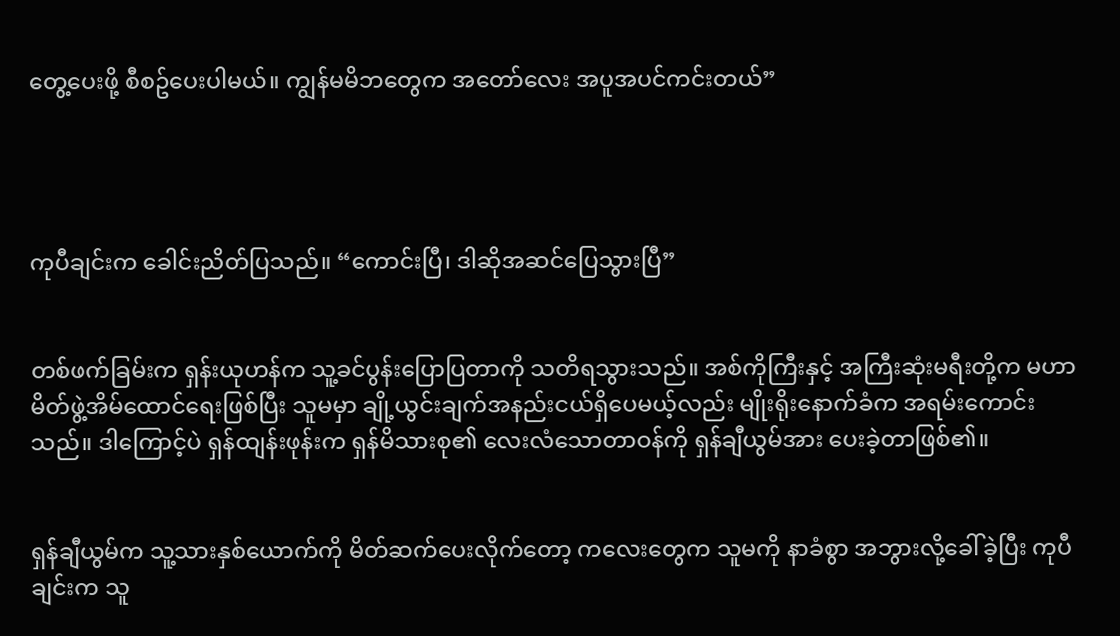တွေ့ပေးဖို့ စီစဥ်ပေးပါမယ်။ ကျွန်မမိဘတွေက အတော်လေး အပူအပင်ကင်းတယ်”




ကုပီချင်းက ခေါင်းညိတ်ပြသည်။ “ကောင်းပြီ၊ ဒါဆိုအဆင်ပြေသွားပြီ”


တစ်ဖက်ခြမ်းက ရှန်းယုဟန်က သူ့ခင်ပွန်းပြောပြတာကို သတိရသွားသည်။ အစ်ကိုကြီးနှင့် အကြီးဆုံးမရီးတို့က မဟာမိတ်ဖွဲ့အိမ်ထောင်ရေးဖြစ်ပြီး သူမမှာ ချို့ယွင်းချက်အနည်းငယ်ရှိပေမယ့်လည်း မျိုးရိုးနောက်ခံက အရမ်းကောင်းသည်။ ဒါကြောင့်ပဲ ရှန်ထျန်းဖုန်းက ရှန်မိသားစု၏ လေးလံသောတာဝန်ကို ရှန်ချီယွမ်အား ပေးခဲ့တာဖြစ်၏။


ရှန်ချီယွမ်က သူ့သားနှစ်ယောက်ကို မိတ်ဆက်ပေးလိုက်တော့ ကလေးတွေက သူမကို နာခံစွာ အဘွားလို့ခေါ်ခဲ့ပြီး ကုပီချင်းက သူ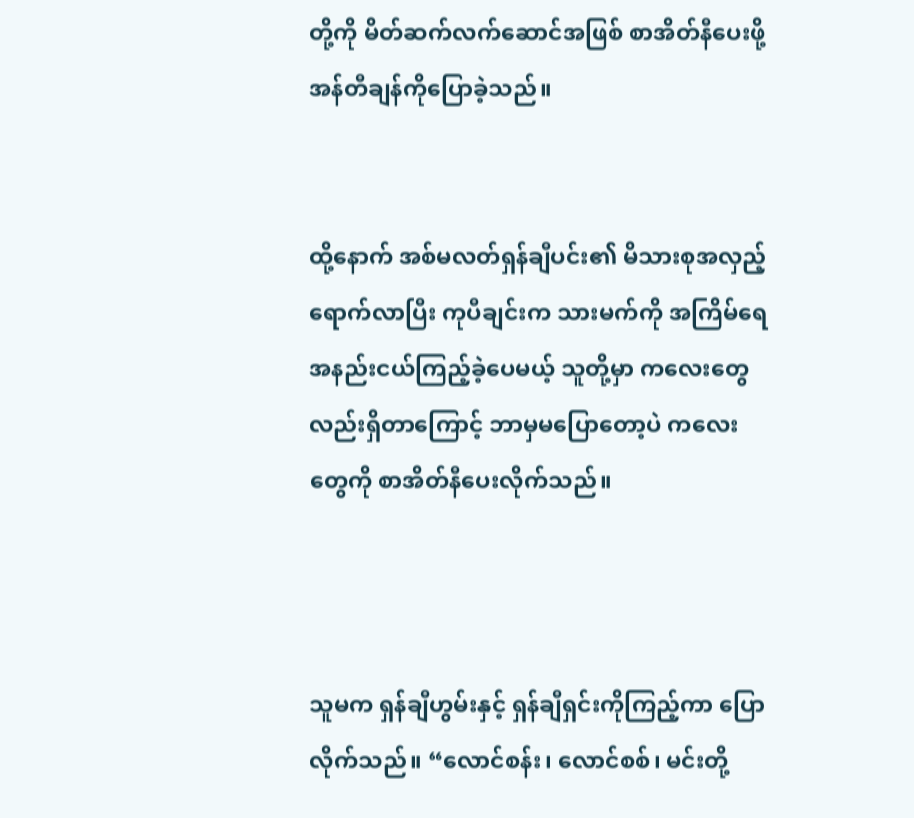တို့ကို မိတ်ဆက်လက်ဆောင်အဖြစ် စာအိတ်နီပေးဖို့ အန်တီချန်ကိုပြောခဲ့သည်။


ထို့နောက် အစ်မလတ်ရှန်ချီပင်း၏ မိသားစုအလှည့်ရောက်လာပြီး ကုပီချင်းက သားမက်ကို အကြိမ်ရေအနည်းငယ်ကြည့်ခဲ့ပေမယ့် သူတို့မှာ ကလေးတွေလည်းရှိတာကြောင့် ဘာမှမပြောတော့ပဲ ကလေးတွေကို စာအိတ်နီပေးလိုက်သည်။



သူမက ရှန်ချီဟွမ်းနှင့် ရှန်ချီရှင်းကိုကြည့်ကာ ပြောလိုက်သည်။ “လောင်စန်း၊ လောင်စစ်၊ မင်းတို့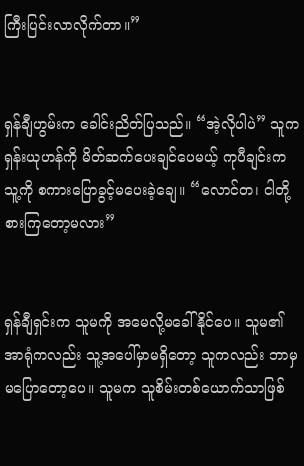ကြီးပြင်းလာလိုက်တာ။”


ရှန်ချီဟွမ်းက ခေါင်းညိတ်ပြသည်။ “အဲ့လိုပါပဲ” သူက ရှန်းယုဟန်ကို မိတ်ဆက်ပေးချင်ပေမယ့် ကုပီချင်းက သူ့ကို စကားပြောခွင့်မပေးခဲ့ချေ။ “လောင်တ၊ ငါတို့စားကြတော့မလား”


ရှန်ချီရှင်းက သူမကို အမေလို့မခေါ်နိုင်ပေ။ သူမ၏အာရုံကလည်း သူ့အပေါ်မှာမရှိတော့ သူကလည်း ဘာမှမပြောတော့ပေ။ သူမက သူစိမ်းတစ်ယောက်သာဖြစ်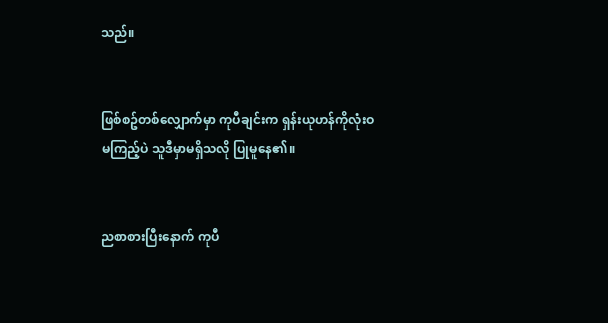သည်။


ဖြစ်စဥ်တစ်လျှောက်မှာ ကုပီချင်းက ရှန်းယုဟန်ကိုလုံးဝမကြည့်ပဲ သူဒီမှာမရှိသလို ပြုမူနေ၏။


ညစာစားပြီးနောက် ကုပီ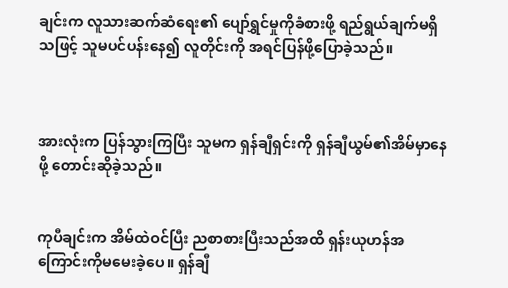ချင်းက လူသားဆက်ဆံရေး၏ ပျော်ရွှင်မှုကိုခံစားဖို့ ရည်ရွယ်ချက်မရှိသဖြင့် သူမပင်ပန်းနေ၍ လူတိုင်းကို အရင်ပြန်ဖို့ပြောခဲ့သည်။



အားလုံးက ပြန်သွားကြပြီး သူမက ရှန်ချီရှင်းကို ရှန်ချီယွမ်၏အိမ်မှာနေဖို့ တောင်းဆိုခဲ့သည်။


ကုပီချင်းက အိမ်ထဲဝင်ပြီး ညစာစားပြီးသည်အထိ ရှန်းယုဟန်အကြောင်းကိုမမေးခဲ့ပေ။ ရှန်ချီ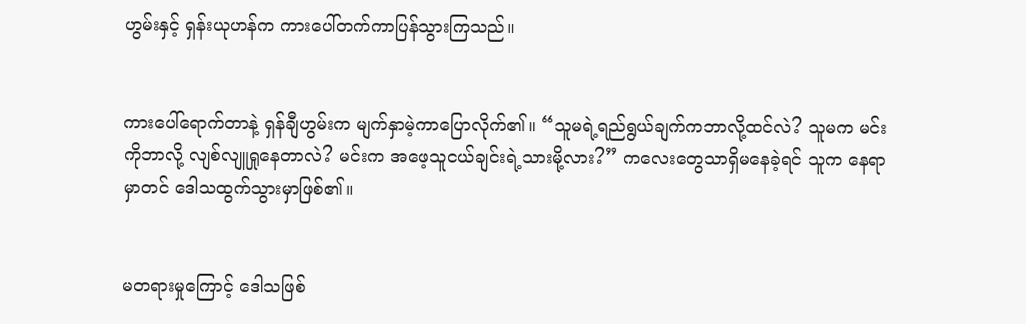ဟွမ်းနှင့် ရှန်းယုဟန်က ကားပေါ်တက်ကာပြန်သွားကြသည်။


ကားပေါ်ရောက်တာနဲ့ ရှန်ချီဟွမ်းက မျက်နှာမဲ့ကာပြောလိုက်၏။ “သူမရဲ့ရည်ရွယ်ချက်ကဘာလို့ထင်လဲ? သူမက မင်းကိုဘာလို့ လျစ်လျူရှုနေတာလဲ? မင်းက အဖေ့သူငယ်ချင်းရဲ့သားမို့လား?” ကလေးတွေသာရှိမနေခဲ့ရင် သူက နေရာမှာတင် ဒေါသထွက်သွားမှာဖြစ်၏။


မတရားမှုကြောင့် ဒေါသဖြစ်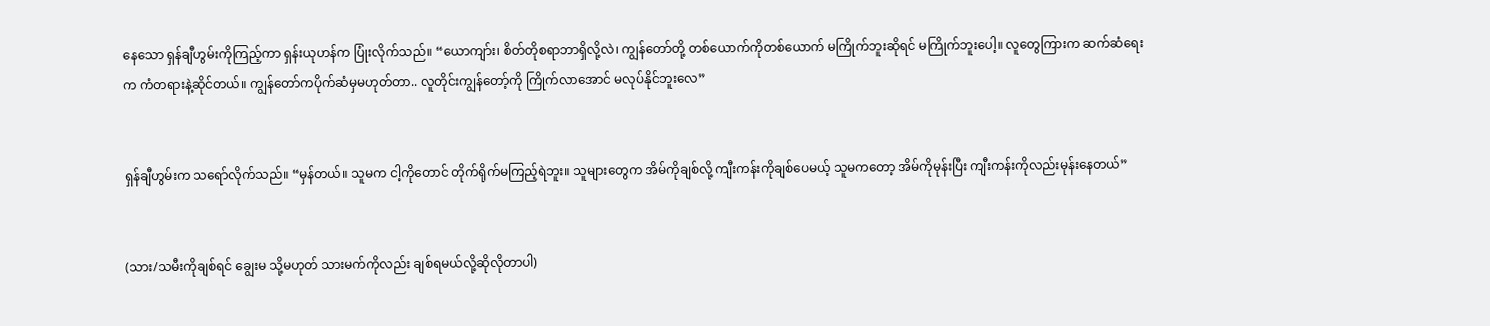နေသော ရှန်ချီဟွမ်းကိုကြည့်ကာ ရှန်းယုဟန်က ပြုံးလိုက်သည်။ “ယောကျာ်း၊ စိတ်တိုစရာဘာရှိလို့လဲ၊ ကျွန်တော်တို့ တစ်ယောက်ကိုတစ်ယောက် မကြိုက်ဘူးဆိုရင် မကြိုက်ဘူးပေါ့။ လူတွေကြားက ဆက်ဆံရေးက ကံတရားနဲ့ဆိုင်တယ်။ ကျွန်တော်ကပိုက်ဆံမှမဟုတ်တာ.. လူတိုင်းကျွန်တော့်ကို ကြိုက်လာအောင် မလုပ်နိုင်ဘူးလေ”


ရှန်ချီဟွမ်းက သရော်လိုက်သည်။ “မှန်တယ်။ သူမက ငါ့ကိုတောင် တိုက်ရိုက်မကြည့်ရဲဘူး။ သူများတွေက အိမ်ကိုချစ်လို့ ကျီးကန်းကိုချစ်ပေမယ့် သူမကတော့ အိမ်ကိုမုန်းပြီး ကျီးကန်းကိုလည်းမုန်းနေတယ်”


(သား/သမီးကိုချစ်ရင် ချွေးမ သို့မဟုတ် သားမက်ကိုလည်း ချစ်ရမယ်လို့ဆိုလိုတာပါ)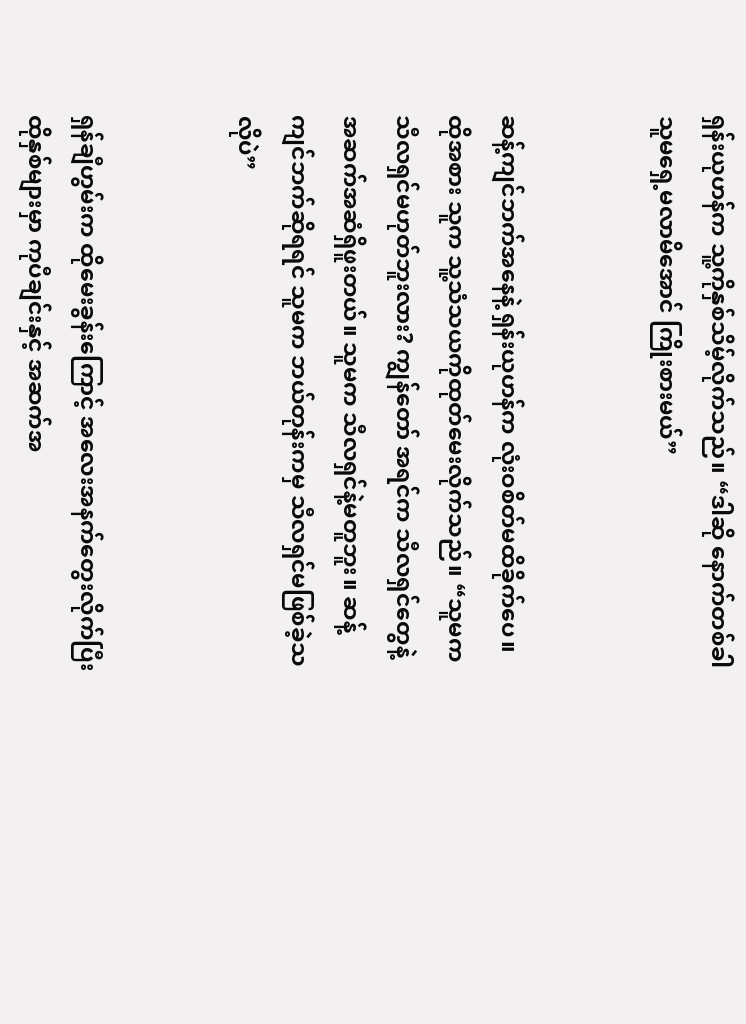ရှန်းယုဟန်က သူ့ကိုနှစ်သိမ့်လိုက်သည်။ “ဒါဆို နောက်တစ်ခါ သူမရှေ့မလာမိအောင် ကြိုးစားမယ်”


ဆန့်ကျင်ဘက်အနေနဲ့ ရှန်းယုဟန်က လုံးဝစိတ်မထိခိုက်ပေ။ ထိုအစား သူက သူ့သံသယကိုထုတ်မေးလိုက်သည်။ “သူမက သီလရှင်မဟုတ်ဘူးလား? ကျွန်တော် အရင်က သီလရှင်တွေနဲ့ အဆက်အဆံရှိဖူးတယ်။ သူမက သီလရှင်နဲ့မတူဘူး။ ဆန့်ကျင်ဘက်ဆိုရရင် သူမက ဘယ်တုန်းကမှ သီလရှင်မဖြစ်ခဲ့သလိုပဲ”


ရှန်ချီဟွမ်းက ထိုမေးခွန်းကြောင့် အလေးအနက်တွေးလိုက်ပြီး ထိုနှစ်များမှာ ကုပီချင်းနှင့် အဆက်အ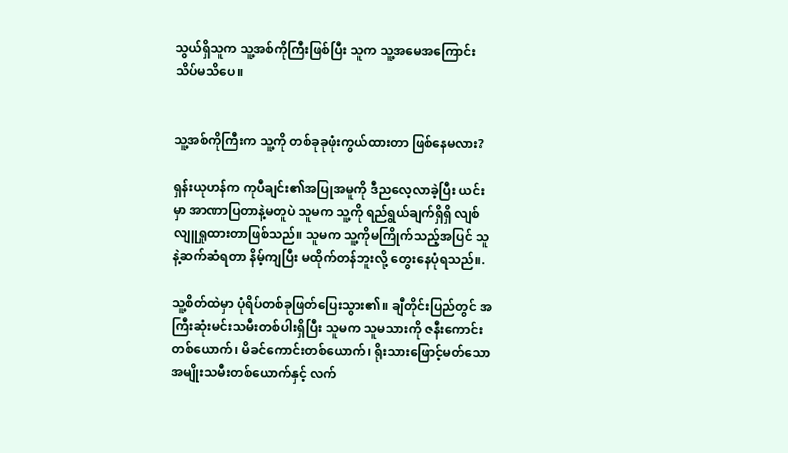သွယ်ရှိသူက သူ့အစ်ကိုကြီးဖြစ်ပြီး သူက သူ့အမေအကြောင်း သိပ်မသိပေ။


သူ့အစ်ကိုကြီးက သူ့ကို တစ်ခုခုဖုံးကွယ်ထားတာ ဖြစ်နေမလား?

ရှန်းယုဟန်က ကုပီချင်း၏အပြုအမူကို ဒီညလေ့လာခဲ့ပြီး ယင်းမှာ အာဏာပြတာနဲ့မတူပဲ သူမက သူ့ကို ရည်ရွယ်ချက်ရှိရှိ လျစ်လျူရှုထားတာဖြစ်သည်။ သူမက သူ့ကိုမကြိုက်သည့်အပြင် သူနဲ့ဆက်ဆံရတာ နိမ့်ကျပြီး မထိုက်တန်ဘူးလို့ တွေးနေပုံရသည်။.

သူ့စိတ်ထဲမှာ ပုံရိပ်တစ်ခုဖြတ်ပြေးသွား၏။ ချီတိုင်းပြည်တွင် အကြီးဆုံးမင်းသမီးတစ်ပါးရှိပြီး သူမက သူမသားကို ဇနီးကောင်းတစ်ယောက်၊ မိခင်ကောင်းတစ်ယောက်၊ ရိုးသားဖြောင့်မတ်သော အမျိုးသမီးတစ်ယောက်နှင့် လက်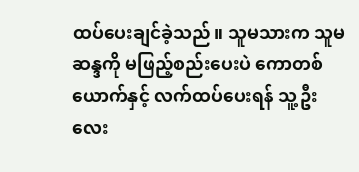ထပ်ပေးချင်ခဲ့သည်။ သူမသားက သူမဆန္ဒကို မဖြည့်စည်းပေးပဲ ကောတစ်ယောက်နှင့် လက်ထပ်ပေးရန် သူ့ဦးလေး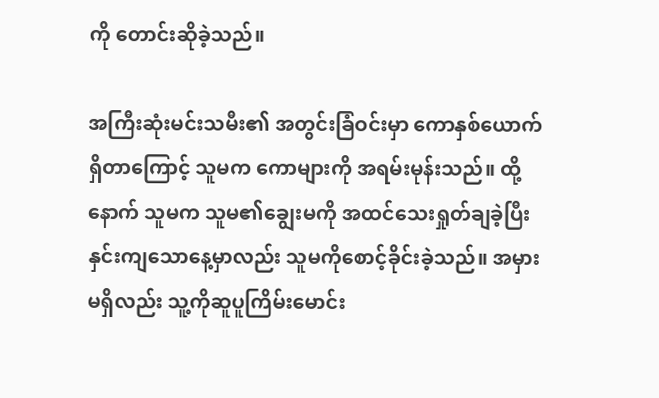ကို တောင်းဆိုခဲ့သည်။

အကြီးဆုံးမင်းသမီး၏ အတွင်းခြံဝင်းမှာ ကောနှစ်ယောက်ရှိတာကြောင့် သူမက ကောများကို အရမ်းမုန်းသည်။ ထို့နောက် သူမက သူမ၏ချွေးမကို အထင်သေးရှုတ်ချခဲ့ပြီး နှင်းကျသောနေ့မှာလည်း သူမကိုစောင့်ခိုင်းခဲ့သည်။ အမှားမရှိလည်း သူ့ကိုဆူပူကြိမ်းမောင်း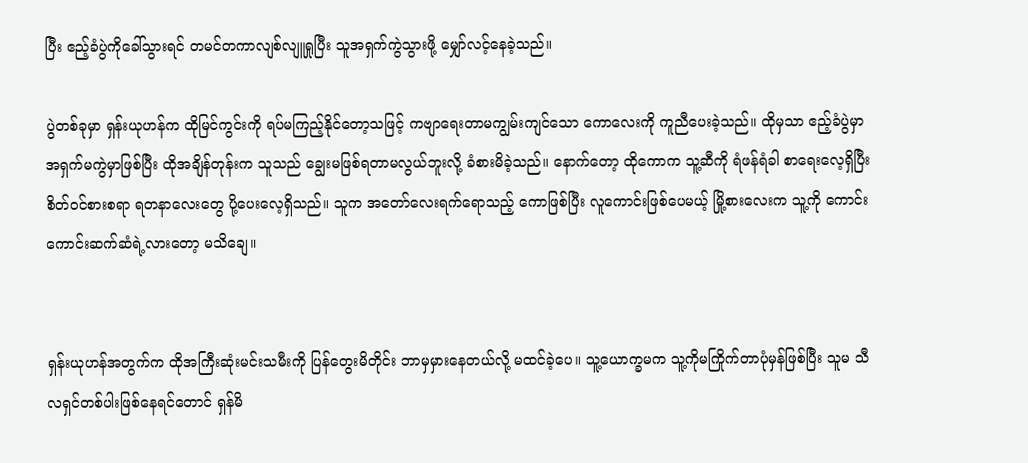ပြီး ဧည့်ခံပွဲကိုခေါ်သွားရင် တမင်တကာလျစ်လျူရှုပြီး သူအရှက်ကွဲသွားဖို့ မျှော်လင့်နေခဲ့သည်။

ပွဲတစ်ခုမှာ ရှန်းယုဟန်က ထိုမြင်ကွင်းကို ရပ်မကြည့်နိုင်တော့သဖြင့် ကဗျာရေးတာမကျွမ်းကျင်သော ကောလေးကို ကူညီပေးခဲ့သည်။ ထိုမှသာ ဧည့်ခံပွဲမှာ အရှက်မကွဲမှာဖြစ်ပြီး ထိုအချိန်တုန်းက သူသည် ချွေးမဖြစ်ရတာမလွယ်ဘူးလို့ ခံစားမိခဲ့သည်။ နောက်တော့ ထိုကောက သူ့ဆီကို ရံဖန်ရံခါ စာရေးလေ့ရှိပြီး စိတ်ဝင်စားစရာ ရတနာလေးတွေ ပို့ပေးလေ့ရှိသည်။ သူက အတော်လေးရက်ရောသည့် ကောဖြစ်ပြီး လူကောင်းဖြစ်ပေမယ့် မြို့စားလေးက သူ့ကို ကောင်းကောင်းဆက်ဆံရဲ့လားတော့ မသိချေ။


ရှန်းယုဟန်အတွက်က ထိုအကြီးဆုံးမင်းသမီးကို ပြန်တွေးမိတိုင်း ဘာမှမှားနေတယ်လို့ မထင်ခဲ့ပေ။ သူ့ယောက္ခမက သူ့ကိုမကြိုက်တာပုံမှန်ဖြစ်ပြီး သူမ သီလရှင်တစ်ပါးဖြစ်နေရင်တောင် ရှန်မိ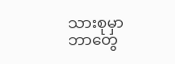သားစုမှာ ဘာတွေ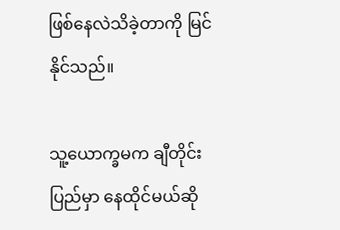ဖြစ်နေလဲသိခဲ့တာကို မြင်နိုင်သည်။

သူ့ယောက္ခမက ချီတိုင်းပြည်မှာ နေထိုင်မယ်ဆို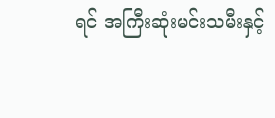ရင် အကြီးဆုံးမင်းသမီးနှင့်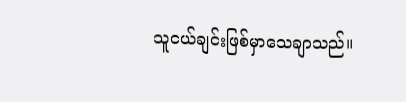သူငယ်ချင်းဖြစ်မှာသေချာသည်။